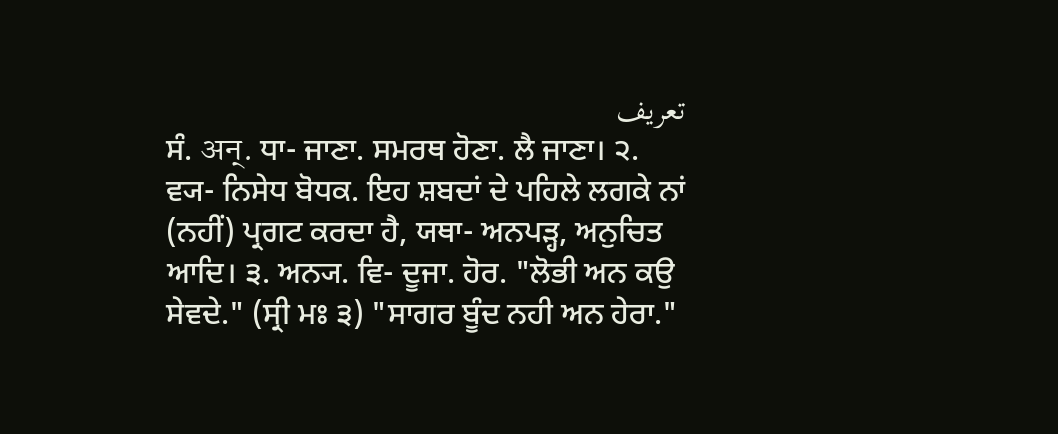تعریف
ਸੰ. अन्. ਧਾ- ਜਾਣਾ. ਸਮਰਥ ਹੋਣਾ. ਲੈ ਜਾਣਾ। ੨. ਵ੍ਯ- ਨਿਸੇਧ ਬੋਧਕ. ਇਹ ਸ਼ਬਦਾਂ ਦੇ ਪਹਿਲੇ ਲਗਕੇ ਨਾਂ (ਨਹੀਂ) ਪ੍ਰਗਟ ਕਰਦਾ ਹੈ, ਯਥਾ- ਅਨਪੜ੍ਹ, ਅਨੁਚਿਤ ਆਦਿ। ੩. ਅਨ੍ਯ. ਵਿ- ਦੂਜਾ. ਹੋਰ. "ਲੋਭੀ ਅਨ ਕਉ ਸੇਵਦੇ." (ਸ੍ਰੀ ਮਃ ੩) "ਸਾਗਰ ਬੂੰਦ ਨਹੀ ਅਨ ਹੇਰਾ."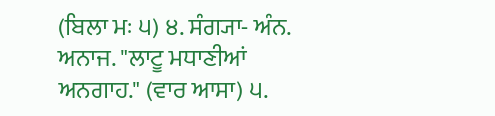(ਬਿਲਾ ਮਃ ੫) ੪. ਸੰਗ੍ਯਾ- ਅੰਨ. ਅਨਾਜ. "ਲਾਟੂ ਮਧਾਣੀਆਂ ਅਨਗਾਹ." (ਵਾਰ ਆਸਾ) ੫.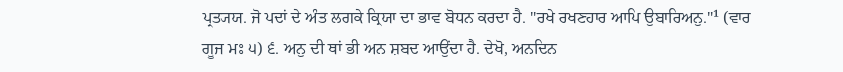ਪ੍ਰਤ੍ਯਯ. ਜੋ ਪਦਾਂ ਦੇ ਅੰਤ ਲਗਕੇ ਕ੍ਰਿਯਾ ਦਾ ਭਾਵ ਬੋਧਨ ਕਰਦਾ ਹੈ. "ਰਖੇ ਰਖਣਹਾਰ ਆਪਿ ਉਬਾਰਿਅਨੁ."¹ (ਵਾਰ ਗੂਜ ਮਃ ੫) ੬. ਅਨੁ ਦੀ ਥਾਂ ਭੀ ਅਨ ਸ਼ਬਦ ਆਉਂਦਾ ਹੈ. ਦੇਖੋ, ਅਨਦਿਨ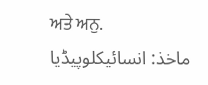ਅਤੇ ਅਨੁ.
ماخذ: انسائیکلوپیڈیا